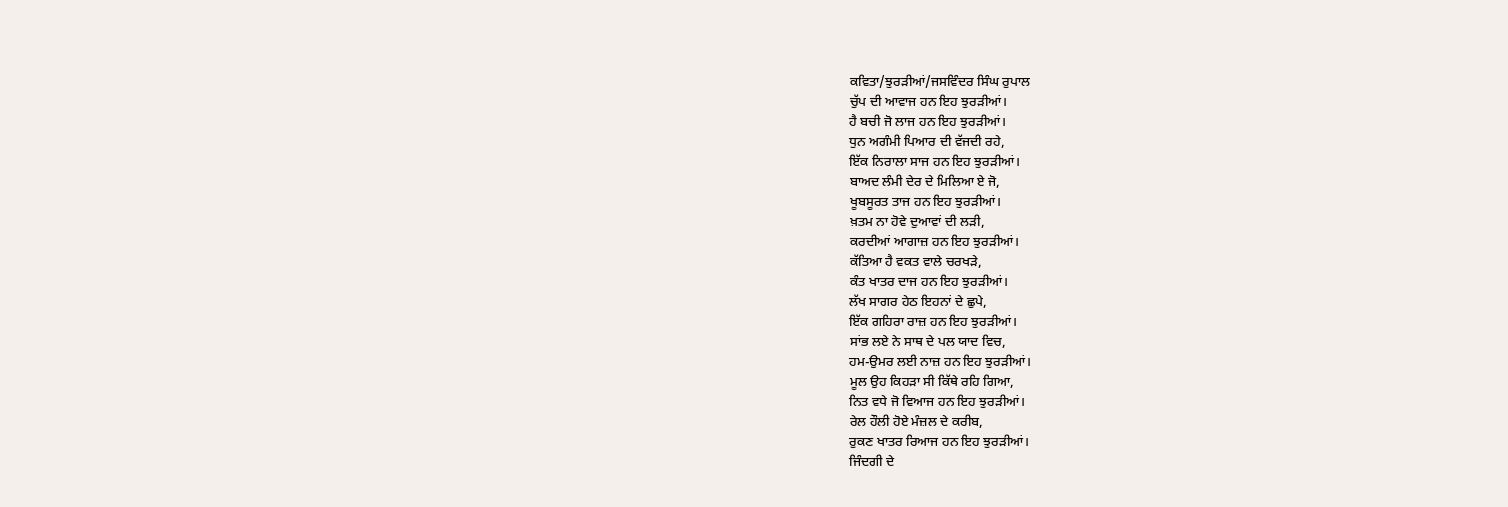ਕਵਿਤਾ/ਝੁਰੜੀਆਂ/ਜਸਵਿੰਦਰ ਸਿੰਘ ਰੁਪਾਲ
ਚੁੱਪ ਦੀ ਆਵਾਜ ਹਨ ਇਹ ਝੁਰੜੀਆਂ।
ਹੈ ਬਚੀ ਜੋ ਲਾਜ ਹਨ ਇਹ ਝੁਰੜੀਆਂ।
ਧੁਨ ਅਗੰਮੀ ਪਿਆਰ ਦੀ ਵੱਜਦੀ ਰਹੇ,
ਇੱਕ ਨਿਰਾਲਾ ਸਾਜ ਹਨ ਇਹ ਝੁਰੜੀਆਂ।
ਬਾਅਦ ਲੰਮੀ ਦੇਰ ਦੇ ਮਿਲਿਆ ਏ ਜੋ,
ਖੂਬਸੂਰਤ ਤਾਜ ਹਨ ਇਹ ਝੁਰੜੀਆਂ।
ਖ਼ਤਮ ਨਾ ਹੋਵੇ ਦੁਆਵਾਂ ਦੀ ਲੜੀ,
ਕਰਦੀਆਂ ਆਗਾਜ਼ ਹਨ ਇਹ ਝੁਰੜੀਆਂ।
ਕੱਤਿਆ ਹੈ ਵਕਤ ਵਾਲੇ ਚਰਖੜੇ,
ਕੰਤ ਖਾਤਰ ਦਾਜ ਹਨ ਇਹ ਝੁਰੜੀਆਂ।
ਲੱਖ ਸਾਗਰ ਹੇਠ ਇਹਨਾਂ ਦੇ ਛੁਪੇ,
ਇੱਕ ਗਹਿਰਾ ਰਾਜ਼ ਹਨ ਇਹ ਝੁਰੜੀਆਂ।
ਸਾਂਭ ਲਏ ਨੇ ਸਾਥ ਦੇ ਪਲ ਯਾਦ ਵਿਚ,
ਹਮ-ਉਮਰ ਲਈ ਨਾਜ਼ ਹਨ ਇਹ ਝੁਰੜੀਆਂ।
ਮੂਲ ਉਹ ਕਿਹੜਾ ਸੀ ਕਿੱਥੇ ਰਹਿ ਗਿਆ,
ਨਿਤ ਵਧੇ ਜੋ ਵਿਆਜ ਹਨ ਇਹ ਝੁਰੜੀਆਂ।
ਰੇਲ ਹੌਲੀ ਹੋਏ ਮੰਜ਼ਲ ਦੇ ਕਰੀਬ,
ਰੁਕਣ ਖਾਤਰ ਰਿਆਜ ਹਨ ਇਹ ਝੁਰੜੀਆਂ।
ਜਿੰਦਗੀ ਦੇ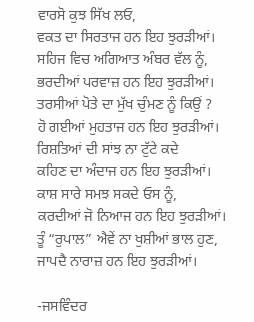ਵਾਰਸੋ ਕੁਝ ਸਿੱਖ ਲਓ,
ਵਕਤ ਦਾ ਸਿਰਤਾਜ ਹਨ ਇਹ ਝੁਰੜੀਆਂ।
ਸਹਿਜ ਵਿਚ ਅਗਿਆਤ ਅੰਬਰ ਵੱਲ ਨੂੰ,
ਭਰਦੀਆਂ ਪਰਵਾਜ਼ ਹਨ ਇਹ ਝੁਰੜੀਆਂ।
ਤਰਸੀਆਂ ਪੋਤੇ ਦਾ ਮੁੱਖ ਚੁੰਮਣ ਨੂੰ ਕਿਉਂ ?
ਹੋ ਗਈਆਂ ਮੁਹਤਾਜ ਹਨ ਇਹ ਝੁਰੜੀਆਂ।
ਰਿਸ਼ਤਿਆਂ ਦੀ ਸਾਂਝ ਨਾ ਟੁੱਟੇ ਕਦੇ
ਕਹਿਣ ਦਾ ਅੰਦਾਜ ਹਨ ਇਹ ਝੁਰੜੀਆਂ।
ਕਾਸ਼ ਸਾਰੇ ਸਮਝ ਸਕਦੇ ਓਸ ਨੂੰ,
ਕਰਦੀਆਂ ਜੋ ਨਿਆਜ ਹਨ ਇਹ ਝੁਰੜੀਆਂ।
ਤੂੰ “ਰੁਪਾਲ” ਐਵੇਂ ਨਾ ਖੁਸ਼ੀਆਂ ਭਾਲ ਹੁਣ,
ਜਾਪਦੈ ਨਾਰਾਜ਼ ਹਨ ਇਹ ਝੁਰੜੀਆਂ।

-ਜਸਵਿੰਦਰ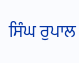ਸਿੰਘ ਰੁਪਾਲ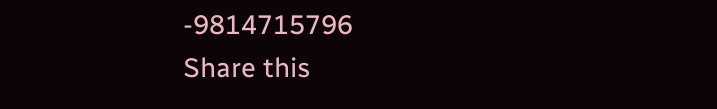-9814715796
Share this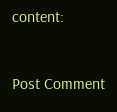content:


Post Comment